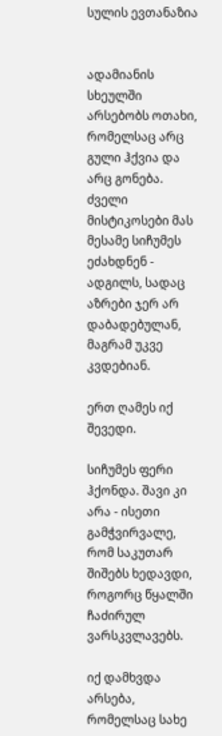სულის ევთანაზია


ადამიანის სხეულში არსებობს ოთახი, რომელსაც არც გული ჰქვია და არც გონება. ძველი მისტიკოსები მას მესამე სიჩუმეს ეძახდნენ - ადგილს, სადაც აზრები ჯერ არ დაბადებულან, მაგრამ უკვე კვდებიან.

ერთ ღამეს იქ შევედი.

სიჩუმეს ფერი ჰქონდა. შავი კი არა - ისეთი გამჭვირვალე, რომ საკუთარ შიშებს ხედავდი, როგორც წყალში ჩაძირულ ვარსკვლავებს.

იქ დამხვდა არსება, რომელსაც სახე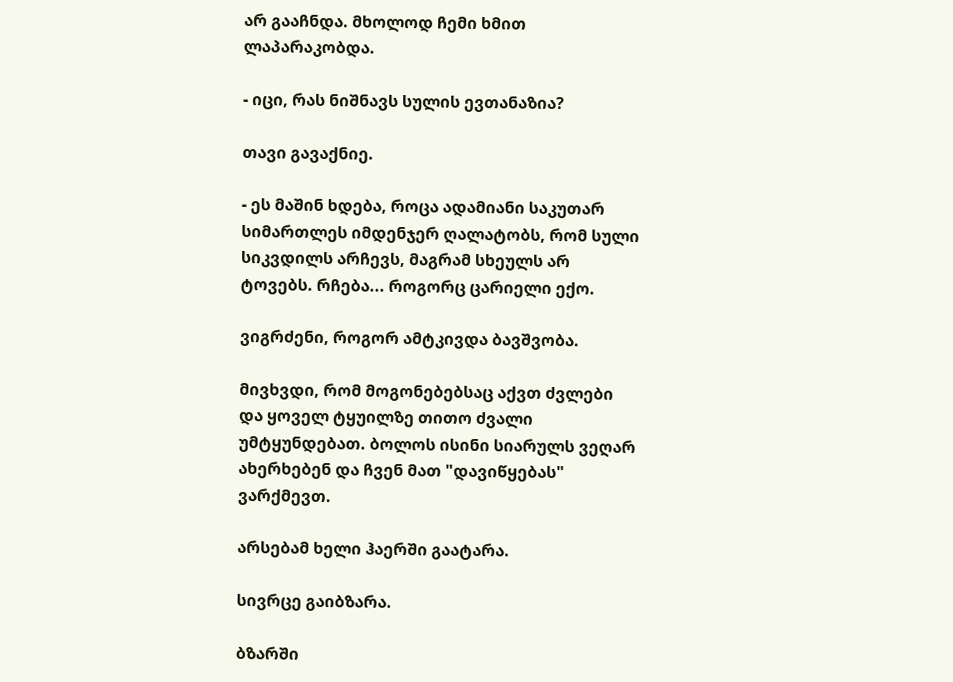არ გააჩნდა. მხოლოდ ჩემი ხმით ლაპარაკობდა.

- იცი, რას ნიშნავს სულის ევთანაზია?

თავი გავაქნიე.

- ეს მაშინ ხდება, როცა ადამიანი საკუთარ სიმართლეს იმდენჯერ ღალატობს, რომ სული სიკვდილს არჩევს, მაგრამ სხეულს არ ტოვებს. რჩება... როგორც ცარიელი ექო.

ვიგრძენი, როგორ ამტკივდა ბავშვობა.

მივხვდი, რომ მოგონებებსაც აქვთ ძვლები და ყოველ ტყუილზე თითო ძვალი უმტყუნდებათ. ბოლოს ისინი სიარულს ვეღარ ახერხებენ და ჩვენ მათ "დავიწყებას" ვარქმევთ.

არსებამ ხელი ჰაერში გაატარა.

სივრცე გაიბზარა.

ბზარში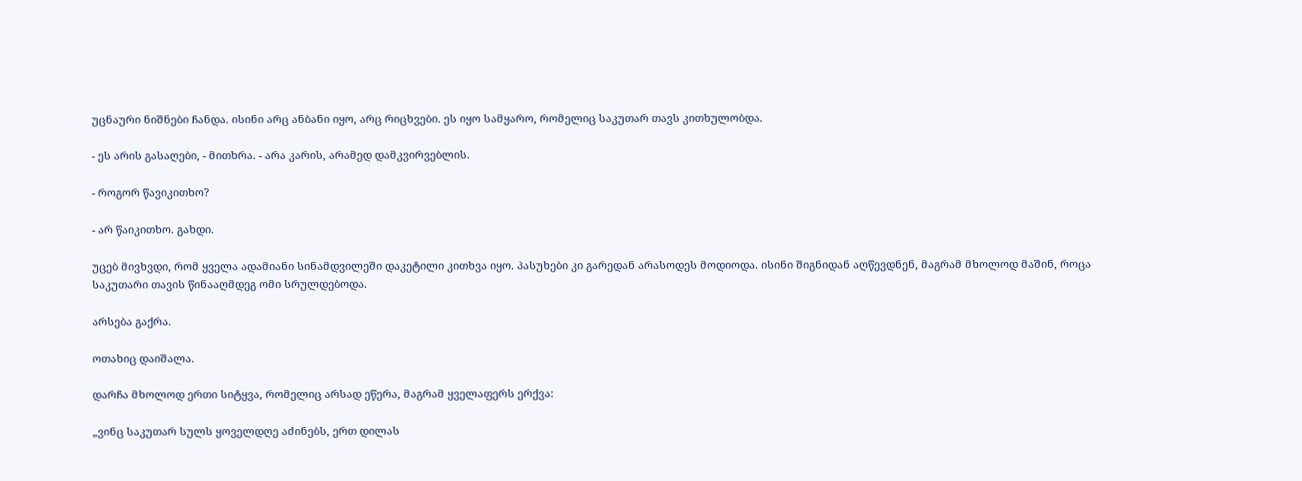უცნაური ნიშნები ჩანდა. ისინი არც ანბანი იყო, არც რიცხვები. ეს იყო სამყარო, რომელიც საკუთარ თავს კითხულობდა.

- ეს არის გასაღები, - მითხრა. - არა კარის, არამედ დამკვირვებლის.

- როგორ წავიკითხო?

- არ წაიკითხო. გახდი.

უცებ მივხვდი, რომ ყველა ადამიანი სინამდვილეში დაკეტილი კითხვა იყო. პასუხები კი გარედან არასოდეს მოდიოდა. ისინი შიგნიდან აღწევდნენ, მაგრამ მხოლოდ მაშინ, როცა საკუთარი თავის წინააღმდეგ ომი სრულდებოდა.

არსება გაქრა.

ოთახიც დაიშალა.

დარჩა მხოლოდ ერთი სიტყვა, რომელიც არსად ეწერა, მაგრამ ყველაფერს ერქვა:

„ვინც საკუთარ სულს ყოველდღე აძინებს, ერთ დილას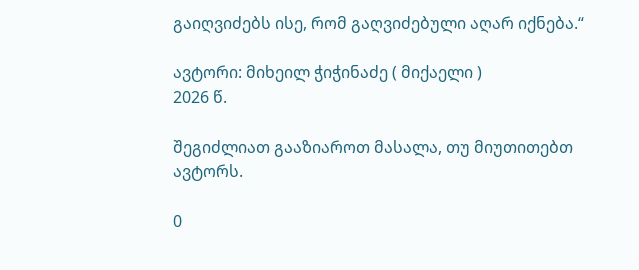გაიღვიძებს ისე, რომ გაღვიძებული აღარ იქნება.“

ავტორი: მიხეილ ჭიჭინაძე ( მიქაელი )
2026 წ.

შეგიძლიათ გააზიაროთ მასალა, თუ მიუთითებთ ავტორს.

0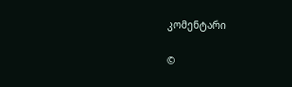კომენტარი

©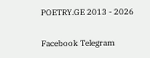POETRY.GE 2013 - 2026

Facebook Telegram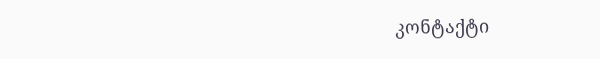კონტაქტი